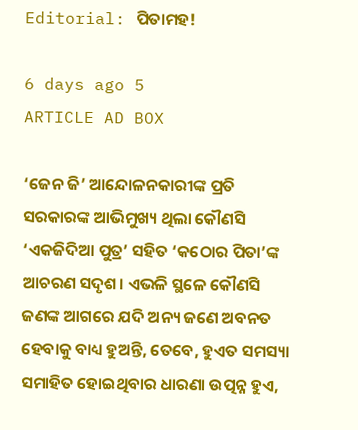Editorial: ପିତାମହ!

6 days ago 5
ARTICLE AD BOX

‘ଜେନ ଜି’ ଆନ୍ଦୋଳନକାରୀଙ୍କ ପ୍ରତି ସରକାରଙ୍କ ଆଭିମୁଖ୍ୟ ଥିଲା କୌଣସି ‘ଏକଜିଦିଆ ପୁତ୍ର’ ସହିତ ‘କଠୋର ପିତା’ଙ୍କ ଆଚରଣ ସଦୃଶ। ଏଭଳି ସ୍ଥଳେ କୌଣସି ଜଣଙ୍କ ଆଗରେ ଯଦି ଅନ୍ୟ ଜଣେ ଅବନତ ହେବାକୁ ବାଧ୍ୟ ହୁଅନ୍ତି, ତେବେ, ହୁଏତ ସମସ୍ୟା ସମାହିତ ହୋଇଥିବାର ଧାରଣା ଉତ୍ପନ୍ନ ହୁଏ,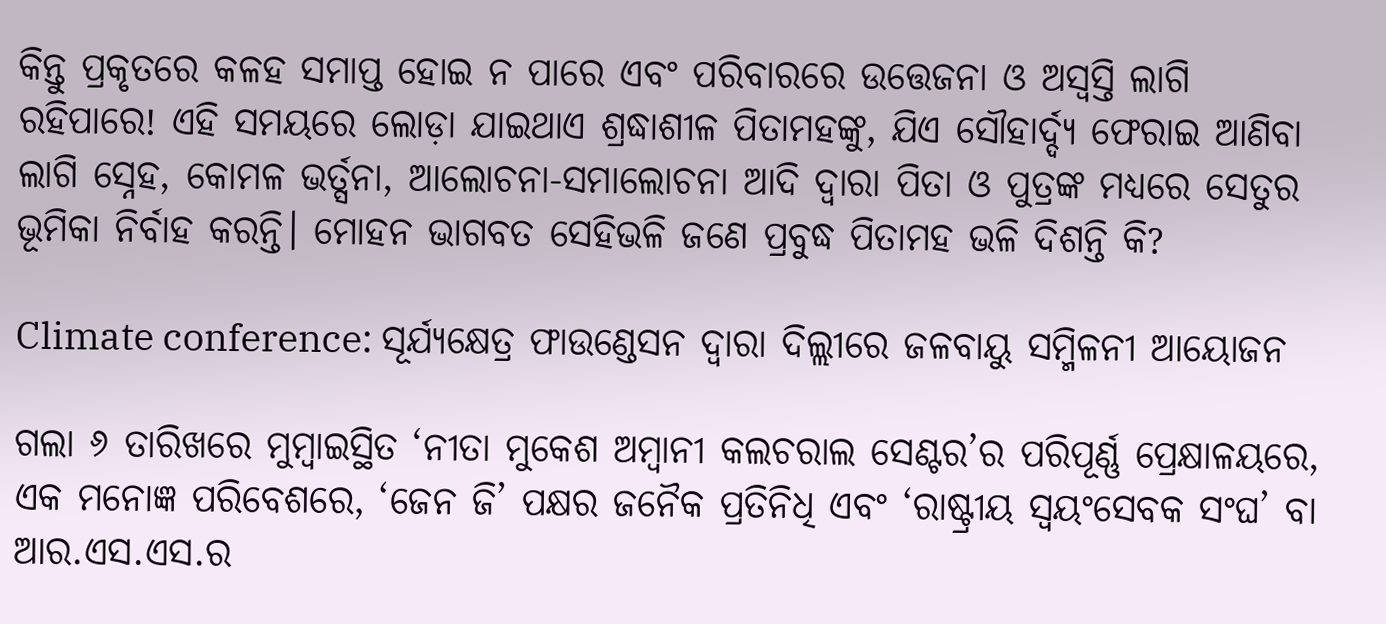କିନ୍ତୁ ପ୍ରକୃତରେ କଳହ ସମାପ୍ତ ହୋଇ ନ ପାରେ ଏବଂ ପରିବାରରେ ଉତ୍ତେଜନା ଓ ଅସ୍ବସ୍ତି ଲାଗି ରହିପାରେ! ଏହି ସମୟରେ ଲୋଡ଼ା ଯାଇଥାଏ ଶ୍ରଦ୍ଧାଶୀଳ ପିତାମହଙ୍କୁ, ଯିଏ ସୌହାର୍ଦ୍ଦ୍ୟ ଫେରାଇ ଆଣିବା ଲାଗି ସ୍ନେହ, କୋମଳ ଭର୍ତ୍ସନା, ଆଲୋଚନା-ସମାଲୋଚନା ଆଦି ଦ୍ବାରା ପିତା ଓ ପୁତ୍ରଙ୍କ ମଧ୍ୟରେ ସେତୁର ଭୂମିକା ନିର୍ବାହ କରନ୍ତି। ମୋହନ ଭାଗବତ ସେହିଭଳି ଜଣେ ପ୍ରବୁଦ୍ଧ ପିତାମହ ଭଳି ଦିଶନ୍ତି କି?

Climate conference: ସୂର୍ଯ୍ୟକ୍ଷେତ୍ର ଫାଉଣ୍ଡେସନ ଦ୍ୱାରା ଦିଲ୍ଲୀରେ ଜଳବାୟୁ ସମ୍ମିଳନୀ ଆୟୋଜନ

ଗଲା ୬ ତାରିଖରେ ମୁମ୍ବାଇସ୍ଥିତ ‘ନୀତା ମୁକେଶ ଅମ୍ବାନୀ କଲଚରାଲ ସେଣ୍ଟର’ର ପରିପୂର୍ଣ୍ଣ ପ୍ରେକ୍ଷାଳୟରେ, ଏକ ମନୋଜ୍ଞ ପରିବେଶରେ, ‘ଜେନ ଜି’ ପକ୍ଷର ଜନୈକ ପ୍ରତିନିଧି ଏବଂ ‘ରାଷ୍ଟ୍ରୀୟ ସ୍ବୟଂସେବକ ସଂଘ’ ବା ଆର.ଏସ.ଏସ.ର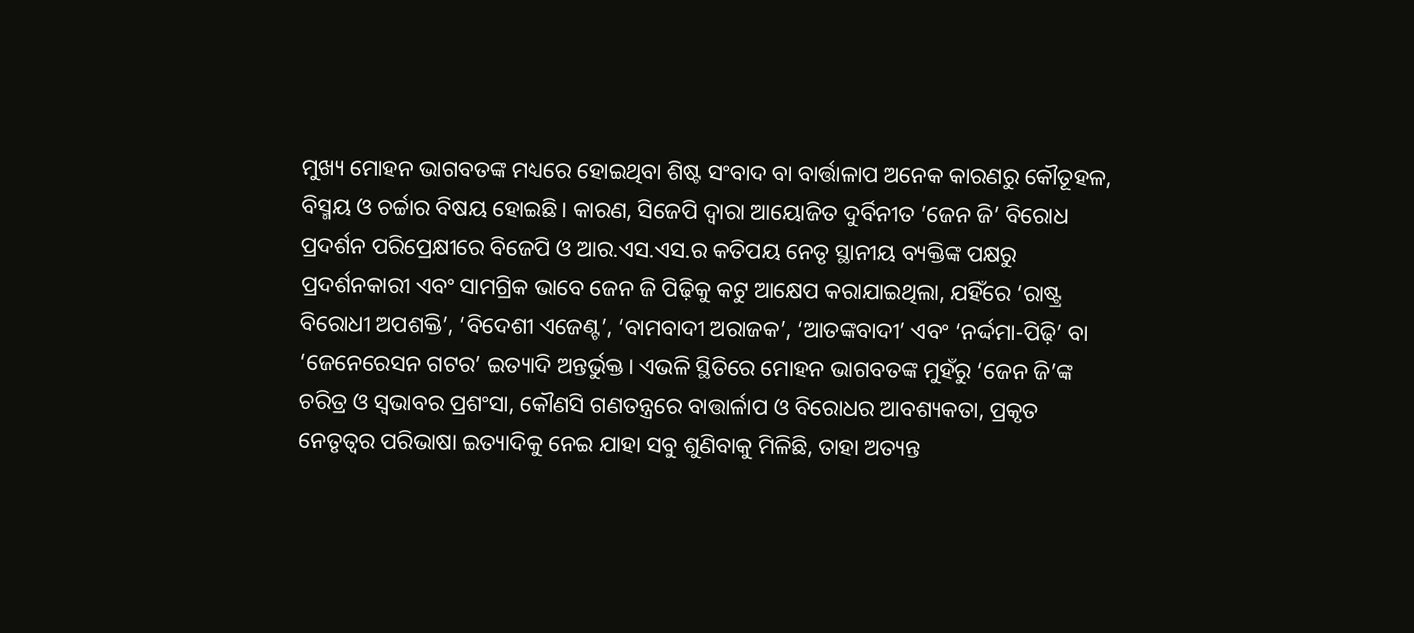ମୁଖ୍ୟ ମୋହନ ଭାଗବତଙ୍କ ମଧ୍ୟରେ ହୋଇଥିବା ଶିଷ୍ଟ ସଂବାଦ ବା ବାର୍ତ୍ତାଳାପ ଅନେକ କାରଣରୁ କୌତୂହଳ, ବିସ୍ମୟ ଓ ଚର୍ଚ୍ଚାର ବିଷୟ ହୋଇଛି। କାରଣ, ସିଜେପି ଦ୍ବାରା ଆ‌ୟୋଜିତ ଦୁର୍ବିନୀତ ‘ଜେନ ଜି’ ବିରୋଧ ପ୍ରଦର୍ଶନ ପରିପ୍ରେକ୍ଷୀରେ ‌ବିଜେପି ଓ ଆର.ଏସ.ଏସ.ର କତିପୟ ନେତୃ ସ୍ଥାନୀୟ ବ୍ୟକ୍ତିଙ୍କ ପକ୍ଷରୁ ପ୍ରଦର୍ଶନକାରୀ ଏବଂ ସାମଗ୍ରିକ ଭାବେ ଜେନ ଜି ପିଢ଼ିକୁ କଟୁ ଆ‌କ୍ଷେପ କରାଯାଇଥିଲା, ଯହିଁରେ ‘ରାଷ୍ଟ୍ର ବିରୋଧୀ ଅପଶକ୍ତି’, ‘ବିଦେଶୀ ଏଜେଣ୍ଟ’, ‘ବାମବାଦୀ ଅରାଜକ’, ‘ଆତଙ୍କବାଦୀ’ ଏବଂ ‘ନର୍ଦ୍ଦମା-ପିଢ଼ି’ ବା ‘ଜେନେରେସନ ଗଟର’ ଇତ୍ୟାଦି ଅନ୍ତର୍ଭୁକ୍ତ। ଏଭଳି ସ୍ଥିତିରେ ମୋହନ ଭାଗବତଙ୍କ ମୁହଁରୁ ‘ଜେନ ଜି’ଙ୍କ ଚରିତ୍ର ଓ ସ୍ବଭାବର ପ୍ରଶଂସା, କୌଣସି ଗଣତନ୍ତ୍ରରେ ବାତ୍ତାର୍ଳାପ ଓ ବିରୋଧର ଆବଶ୍ୟକତା, ପ୍ରକୃତ ନେତୃତ୍ବର ପରିଭାଷା ଇତ୍ୟାଦିକୁ ନେଇ ଯାହା ସବୁ ଶୁଣିବାକୁ ମିଳିଛି, ତାହା ଅତ୍ୟନ୍ତ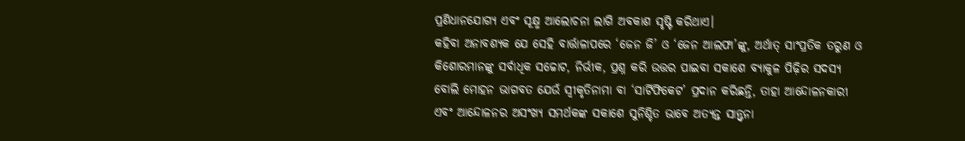ପ୍ରଣିଧାନଯୋଗ୍ୟ ଏବଂ ସୂକ୍ଷ୍ମ ଆଲୋଚନା ଲାଗି ଅବକାଶ ସୃଷ୍ଟି କରିଥାଏ।
କହିବା ଅନାବଶ୍ୟକ ଯେ ସେହି ବାର୍ତ୍ତାଳାପରେ ‘ଜେନ ଜି’ ଓ ‘ଜେନ ଆଲଫା’ଙ୍କୁ, ଅର୍ଥାତ୍ ସାଂପ୍ରତିକ ତରୁଣ ଓ କିଶୋରମାନଙ୍କୁ ସର୍ବାଧିକ ସଚ୍ଚୋଟ, ନିର୍ଭୀକ, ପ୍ରଶ୍ନ କରି ଉତ୍ତର ପାଇବା ସକାଶେ ବ୍ୟାକୁଳ ପିଢ଼ିର ସଦସ୍ୟ ବୋଲି ମୋହନ ଭାଗବତ ଯେଉଁ ସ୍ବୀକୃତିନାମା ବା ‘ସାର୍ଟିଫିକେଟ’ ପ୍ରଦାନ କରିଛନ୍ତି, ତାହା ଆନ୍ଦୋଳନକାରୀ ଏବଂ ଆନ୍ଦୋଳନର ଅସଂଖ୍ୟ ସମର୍ଥକଙ୍କ ସକାଶେ ସୁନିଶ୍ଚିତ ଭାବେ ଅତ୍ୟନ୍ତ ସାନ୍ତ୍ବନା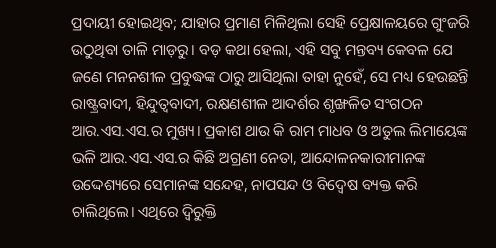ପ୍ରଦାୟୀ ହୋଇଥିବ; ଯାହାର ପ୍ରମାଣ ମିଳିଥିଲା ସେହି ପ୍ରେକ୍ଷାଳୟରେ ଗୁଂଜରି ଉଠୁଥିବା ତାଳି ମାଡ଼ରୁ। ବଡ଼ କଥା ହେଲା, ଏହି ସବୁ ମନ୍ତବ୍ୟ କେବଳ ଯେ ଜଣେ ମନନଶୀଳ ପ୍ରବୁଦ୍ଧଙ୍କ ଠାରୁ ଆସିଥିଲା ତାହା ନୁହେଁ, ସେ ମଧ୍ୟ ହେଉଛନ୍ତି ରାଷ୍ଟ୍ରବାଦୀ, ହିନ୍ଦୁତ୍ବବାଦୀ, ରକ୍ଷଣଶୀଳ ଆଦର୍ଶର ଶୃଙ୍ଖଳିତ ସଂଗଠନ ଆର.ଏସ.ଏସ.ର ମୁଖ୍ୟ। ପ୍ରକାଶ ଥାଉ କି ରାମ ମାଧବ ଓ ଅତୁଲ ଲିମାୟେଙ୍କ ଭଳି ଆର.ଏସ.ଏସ.ର କିଛି ଅଗ୍ରଣୀ ନେତା, ଆନ୍ଦୋଳନକାରୀମାନଙ୍କ ଉଦ୍ଦେଶ୍ୟରେ ସେମାନଙ୍କ ସନ୍ଦେହ, ନାପସନ୍ଦ ଓ ବିଦ୍ବେଷ ବ୍ୟକ୍ତ କରି ଚାଲିଥିଲେ। ଏଥିରେ ଦ୍ବିରୁକ୍ତି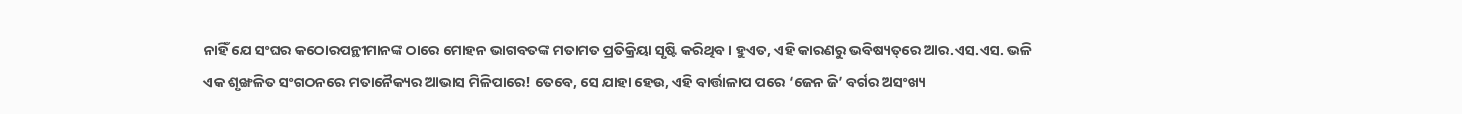ନାହିଁ ଯେ ସଂଘର କଠୋରପନ୍ଥୀମାନଙ୍କ ଠାରେ ମୋହନ ଭାଗବତଙ୍କ ମତାମତ ପ୍ରତିକ୍ରିୟା ସୃଷ୍ଟି କରିଥିବ। ହୁଏତ, ଏହି କାରଣରୁ ଭବିଷ୍ୟତ୍‌ରେ ଆର.ଏସ.ଏସ. ଭଳି ଏକ ଶୃଙ୍ଖଳିତ ସଂଗଠନରେ ମତାନୈକ୍ୟର ଆଭାସ ମିଳିପାରେ! ତେବେ, ସେ ଯାହା ହେଉ, ଏହି ବାର୍ତ୍ତାଳାପ ପରେ ‘ଜେନ ଜି’ ବର୍ଗର ଅସଂଖ୍ୟ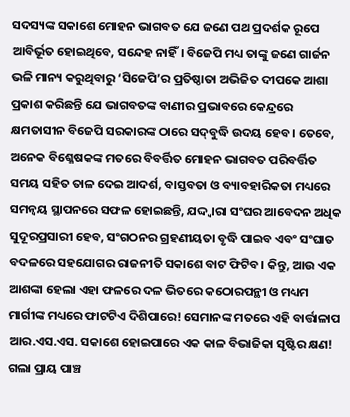ସଦସ୍ୟଙ୍କ ସକାଶେ ମୋହନ ଭାଗବତ ଯେ ଜଣେ ପଥ ପ୍ରଦର୍ଶକ ରୂପେ ଆବିର୍ଭୂତ ହୋଇଥିବେ, ସନ୍ଦେହ ନାହିଁ। ବିଜେପି ମଧ୍ୟ ତାଙ୍କୁ ଜଣେ ଗାର୍ଜନ ଭଳି ମାନ୍ୟ କରୁଥିବାରୁ ‘ସିଜେପି’ର ପ୍ରତିଷ୍ଠାତା ଅଭିଜିତ ଦୀପକେ ଆଶା ପ୍ରକାଶ କରିଛନ୍ତି ଯେ ଭାଗବତଙ୍କ ବାଣୀର ପ୍ରଭାବରେ କେନ୍ଦ୍ରରେ କ୍ଷମତାସୀନ ବିଜେପି ସରକାରଙ୍କ ଠାରେ ସଦ୍‌ବୁଦ୍ଧି ଉଦୟ ହେବ। ତେବେ, ଅନେକ ବିଶ୍ଳେଷକଙ୍କ ମତରେ ବିବର୍ତ୍ତିତ ମୋହନ ଭାଗବତ ପରିବର୍ତ୍ତିତ ସମୟ ସହିତ ତାଳ ଦେଇ ଆଦର୍ଶ, ବାସ୍ତବତା ଓ ବ୍ୟାବହାରିକତା ମଧ୍ୟରେ ସମନ୍ବୟ ସ୍ଥାପନରେ ସଫଳ ହୋଇଛନ୍ତି, ଯଦ୍ଦ୍ବାରା ସଂଘର ଆବେଦନ ଅଧିକ ସୁଦୂରପ୍ରସାରୀ ହେବ, ସଂଗଠନର ଗ୍ରହଣୀୟତା ବୃଦ୍ଧି ପାଇବ ଏବଂ ସଂଘାତ ବଦଳରେ ସହଯୋଗର ରାଜନୀତି ସକାଶେ ବାଟ ଫିଟିବ। କିନ୍ତୁ, ଆଉ ଏକ ଆଶଙ୍କା ହେଲା ଏହା ଫଳରେ ଦଳ ଭିତରେ କଠୋରପନ୍ଥୀ ଓ ମଧ୍ୟମ ମାର୍ଗୀଙ୍କ ମଧ୍ୟରେ ଫାଟଟିଏ ଦିଶିପାରେ! ସେମାନଙ୍କ ମତରେ ଏହି ବାର୍ତ୍ତାଳାପ ଆର.ଏସ.ଏସ. ସକାଶେ ହୋଇପାରେ ଏକ କାଳ ବିଭାଜିକା ସୃଷ୍ଟିର କ୍ଷଣ!
ଗଲା ପ୍ରାୟ ପାଞ୍ଚ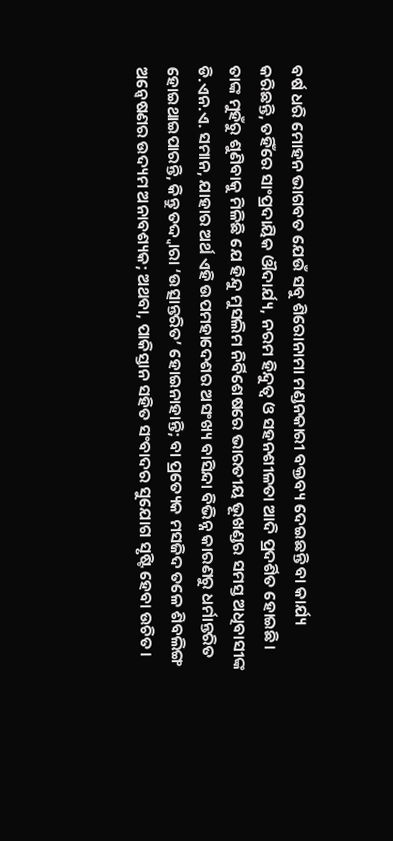ବର୍ଷ ଧରି ମୋହନ ଭାଗବତ ଯେଉଁ ସବୁ ଶିରୋନାମା ମଣ୍ଡନକାରୀ ବକ୍ତବ୍ୟ ଦେଇଛନ୍ତି ବା କାର୍ଯ୍ୟ କରିଛନ୍ତି, ତହିଁରେ ସାଂପ୍ରଦାୟିକ ଔଦାର୍ଯ୍ୟ, ନରମ ହିନ୍ଦୁତ୍ବ ଓ ସହନଶୀଳତା ଆଦି ପ୍ରଦର୍ଶିତ ହୋଇଛି। ତାଙ୍କ ମୁହଁରୁ ଶୁଣିବାକୁ ମିଳିଛି ଯେ ହିନ୍ଦୁ ମୁସଲିମ ନିର୍ବିଶେଷରେ ଭାରତୀୟ ଭୂଖଣ୍ଡର ସମସ୍ତ ଅଧିବାସୀଙ୍କ ଡି.ଏନ.ଏ. ସମାନ, ଯାହାର ଅର୍ଥ ଏହି ଉପମହାଦେଶର ଅସଂଖ୍ୟ ବାସିନ୍ଦା ବିଭିନ୍ନ କାରଣରୁ ଧର୍ମାନ୍ତରିତ ହୋଇଥାଇପାରନ୍ତି, କିନ୍ତୁ ତଦ୍ଦ୍ବାରା ‘ଉତ୍ସା‌ନ୍ତରିତ’ ହୋଇନାହାନ୍ତି; ବା ପ୍ର‌ତ୍ୟେକ ମସଜିଦ ତଳେ ଶିବଲିଙ୍ଗ ଅନ୍ବେଷଣର ଉଦ୍ୟମ ଅନାବଶ୍ୟକ; ଅଥବା, ପାକିସ୍ତାନ ସହିତ ସଂବାଦର ସୁଯୋଗ ସୃଷ୍ଟି ହେବା ଉଚିତ।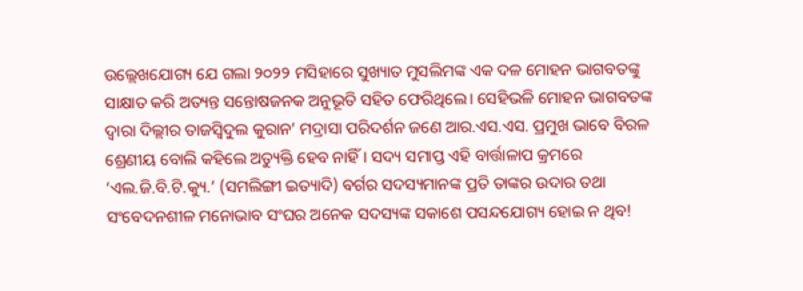ଉଲ୍ଲେଖଯୋଗ୍ୟ ଯେ ଗଲା ୨୦୨୨ ମସିହାରେ ସୁଖ୍ୟାତ ମୁସଲିମଙ୍କ ଏକ ଦଳ ମୋହନ ଭାଗବତଙ୍କୁ ସାକ୍ଷାତ କରି ଅତ୍ୟନ୍ତ ସନ୍ତୋଷଜନକ ଅନୁଭୂତି ସହିତ ଫେରିଥିଲେ। ସେହିଭଳି ମୋହନ ଭାଗବତଙ୍କ ଦ୍ବାରା ଦିଲ୍ଲୀର ତାଜସ୍ବିଦୁଲ କୁରାନ’ ମଦ୍ରାସା ପରିଦର୍ଶନ ଜଣେ ଆର.ଏସ.ଏସ. ପ୍ରମୁଖ ଭାବେ ବିରଳ ଶ୍ରେଣୀୟ ବୋଲି କହିଲେ ଅତ୍ୟୁକ୍ତି ହେବ ନାହିଁ। ସଦ୍ୟ ସମାପ୍ତ ଏହି ବାର୍ତ୍ତାଳାପ କ୍ରମରେ ‘ଏଲ.ଜି.ବି.ଟି.କ୍ୟୁ.’ (ସମଲିଙ୍ଗୀ ଇତ୍ୟାଦି) ବର୍ଗର ସଦସ୍ୟମାନଙ୍କ ପ୍ରତି ତାଙ୍କର ଉଦାର ତଥା ସଂବେଦନଶୀଳ ମନୋଭାବ ସଂଘର ଅନେକ ସଦସ୍ୟଙ୍କ ସକାଶେ ପସ‌ନ୍ଦଯୋଗ୍ୟ ହୋଇ ନ ଥିବ!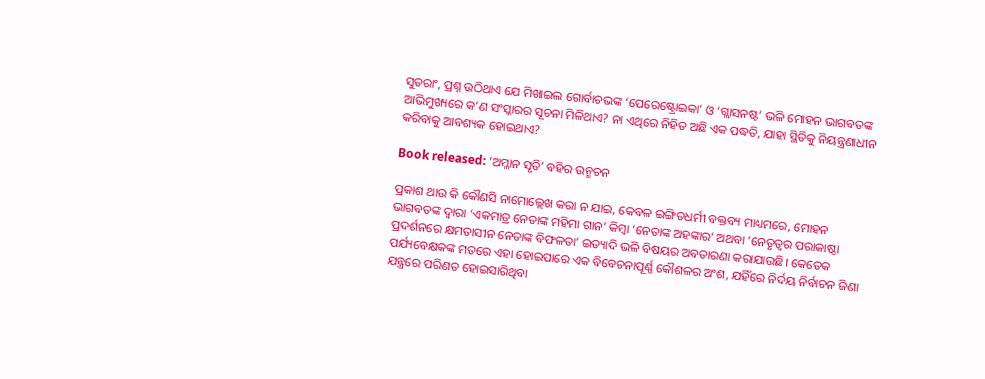ସୁତରାଂ, ପ୍ରଶ୍ନ ଉଠିଥାଏ ଯେ ମିଖାଇଲ ଗୋର୍ବାଚଭଙ୍କ ‘ପେରେଷ୍ଟ୍ରୋଇକା’ ଓ ‘ଗ୍ଲାସନଷ୍ଟ’ ଭଳି ମୋହନ ଭାଗବତଙ୍କ ଆଭିମୁଖ୍ୟରେ କ’ଣ ସଂସ୍କାରର ସୂଚନା ମିଳିଥାଏ? ନା ଏଥିରେ ନିହିତ ଅଛି ଏକ ପଦ୍ଧତି, ଯାହା ସ୍ଥିତିକୁ ନିୟନ୍ତ୍ରଣାଧୀନ କରିବାକୁ ଆବଶ୍ୟକ ହୋଇଥାଏ?

Book released: ‘ଅମ୍ଳାନ ସୃତି’ ବହିର ଉନ୍ମଚନ

ପ୍ରକାଶ ଥାଉ କି କୌଣସି ନାମୋଲ୍ଲେଖ କରା ନ ଯାଇ, କେବଳ ଇଙ୍ଗିତଧର୍ମୀ ବକ୍ତବ୍ୟ ମାଧ୍ୟମରେ, ମୋହନ ଭାଗବତଙ୍କ ଦ୍ବାରା ‘ଏକମାତ୍ର ନେତାଙ୍କ ମହିମା ଗାନ’ କିମ୍ବା ‘ନେତାଙ୍କ ଅହଙ୍କାର’ ଅଥବା ‘ନେତୃତ୍ବର ପରାକାଷ୍ଠା ପ୍ରଦର୍ଶନରେ କ୍ଷମତାସୀନ ନେତାଙ୍କ ବିଫଳତା’ ଇତ୍ୟାଦି ଭଳି ବିଷୟର ଅବତାରଣା କରାଯାଉଛି। କେତେକ ପର୍ଯ୍ୟବେକ୍ଷକଙ୍କ ମତରେ ଏହା ହୋଇପାରେ ଏକ ବିବେଚନାପୂର୍ଣ୍ଣ କୌଶଳର ଅଂଶ, ଯହିଁରେ ନିର୍ଦୟ ନିର୍ବା‌ଚନ ଜିଣା ଯନ୍ତ୍ରରେ ପରିଣତ ହୋଇସାରିଥିବା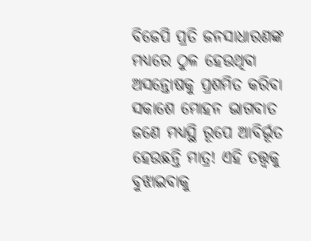ବିଜେପି ପ୍ରତି ଜନସାଧାରଣଙ୍କ ମଧ୍ୟରେ ଠୁଳ ହେଉଥିବା ଅସନ୍ତୋଷକୁ ପ୍ରଶମିତ କରିବା ସକାଶେ ମୋହନ ଭାଗବାତ ଜଣେ ମଧ୍ୟସ୍ଥି ରୂପେ ଆବିର୍ଭୂତ ହେଉଛନ୍ତି ମାତ୍ର! ଏହି ତତ୍ତ୍ବକୁ ବୁଝାଇବାକୁ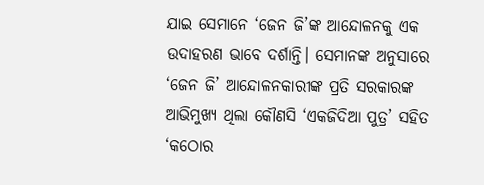ଯାଇ ସେମାନେ ‘ଜେନ ଜି’ଙ୍କ ଆନ୍ଦୋଳନକୁ ଏକ ଉଦାହରଣ ଭାବେ ଦର୍ଶାନ୍ତି। ସେମାନଙ୍କ ଅନୁସାରେ ‘ଜେନ ଜି’ ଆନ୍ଦୋଳନକାରୀଙ୍କ ପ୍ରତି ସରକାରଙ୍କ ଆଭିମୁଖ୍ୟ ଥିଲା କୌଣସି ‘ଏକଜିଦିଆ ପୁତ୍ର’ ସହିତ ‘କଠୋର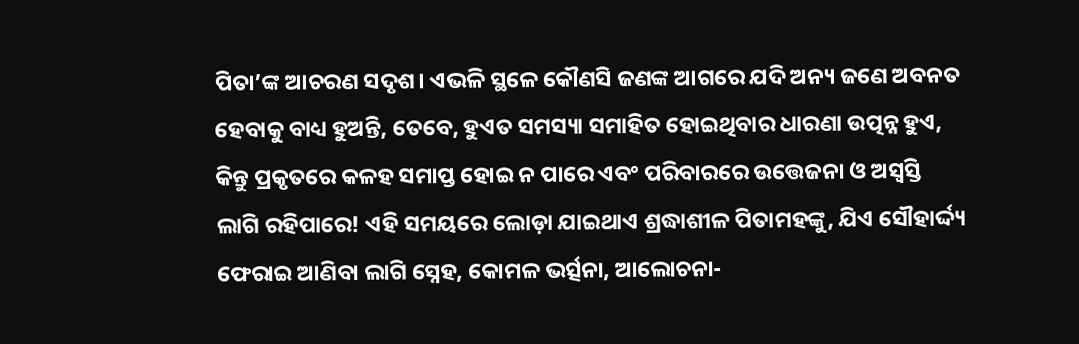ପିତା’ଙ୍କ ଆଚରଣ ସଦୃଶ। ଏଭଳି ସ୍ଥଳେ କୌଣସି ଜଣଙ୍କ ଆଗରେ ଯଦି ଅନ୍ୟ ଜଣେ ଅବନତ ହେବାକୁ ବାଧ୍ୟ ହୁଅନ୍ତି, ତେବେ, ହୁଏତ ସମସ୍ୟା ସମାହିତ ହୋଇଥିବାର ଧାରଣା ଉତ୍ପନ୍ନ ହୁଏ, କିନ୍ତୁ ପ୍ରକୃତରେ କଳହ ସମାପ୍ତ ହୋଇ ନ ପାରେ ଏବଂ ପରିବାରରେ ଉତ୍ତେଜନା ଓ ଅସ୍ବସ୍ତି ଲାଗି ରହିପାରେ! ଏହି ସମୟରେ ଲୋଡ଼ା ଯାଇଥାଏ ଶ୍ରଦ୍ଧାଶୀଳ ପିତାମହଙ୍କୁ, ଯିଏ ସୌହାର୍ଦ୍ଦ୍ୟ ଫେରାଇ ଆଣିବା ଲାଗି ସ୍ନେହ, କୋମଳ ଭର୍ତ୍ସନା, ଆଲୋଚନା-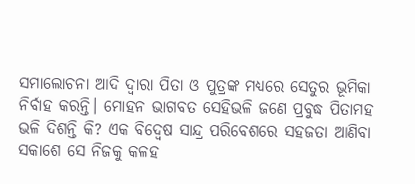ସମାଲୋଚନା ଆଦି ଦ୍ବାରା ପିତା ଓ ପୁତ୍ରଙ୍କ ମଧ୍ୟରେ ସେତୁର ଭୂମିକା ନିର୍ବାହ କରନ୍ତି। ମୋହନ ଭାଗବତ ସେହିଭଳି ଜଣେ ପ୍ରବୁଦ୍ଧ ପିତାମହ ଭଳି ଦିଶନ୍ତି କି? ଏକ ବିଦ୍ବେଷ ସାନ୍ଦ୍ର ପରିବେଶରେ ସହଜତା ଆଣିବା ସକାଶେ ସେ ନିଜକୁ କଳହ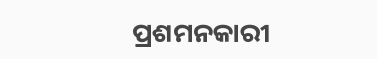ପ୍ରଶମନକାରୀ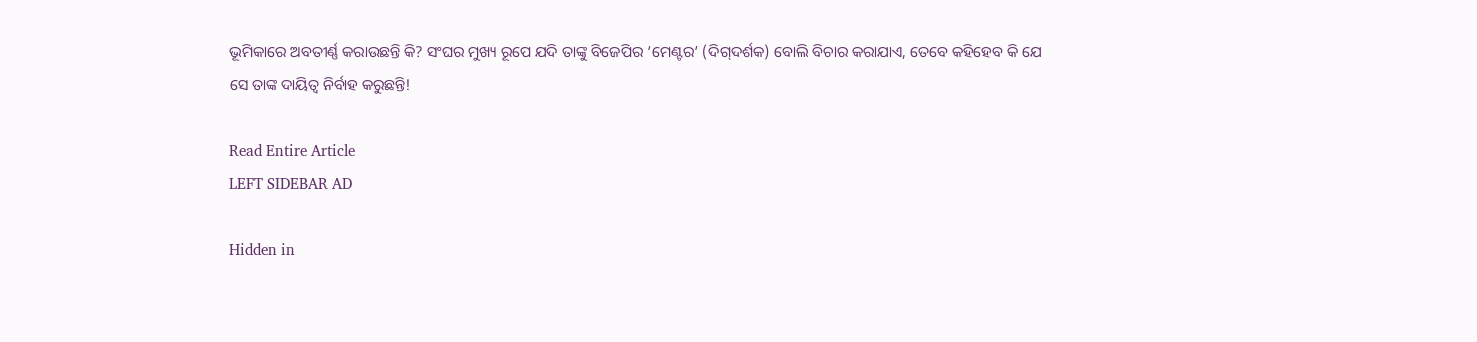ଭୂମିକାରେ ଅବତୀର୍ଣ୍ଣ କରାଉଛନ୍ତି କି? ସଂଘର ମୁଖ୍ୟ ରୂପେ ଯଦି ତାଙ୍କୁ ବିଜେପିର ‘ମେଣ୍ଟର’ (ଦିଗ୍‌ଦର୍ଶକ) ବୋଲି ବିଚାର କରାଯାଏ, ତେବେ କହିହେବ କି ଯେ ସେ ତାଙ୍କ ଦାୟିତ୍ବ ନିର୍ବାହ କରୁଛନ୍ତି!

Read Entire Article
LEFT SIDEBAR AD

Hidden in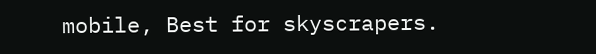mobile, Best for skyscrapers.